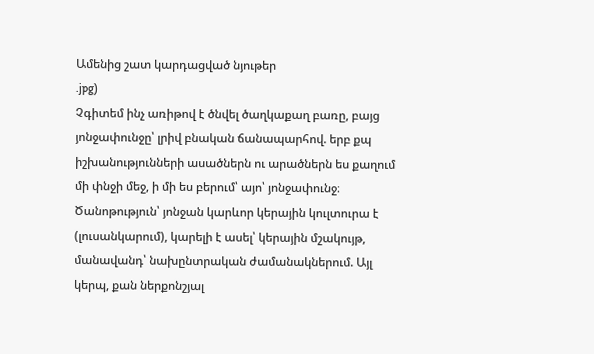Ամենից շատ կարդացված նյութեր
.jpg)
Չգիտեմ ինչ առիթով է ծնվել ծաղկաքաղ բառը, բայց յոնջափունջը՝ լրիվ բնական ճանապարհով. երբ քպ իշխանությունների ասածներն ու արածներն ես քաղում մի փնջի մեջ, ի մի ես բերում՝ այո՝ յոնջափունջ։
Ծանոթություն՝ յոնջան կարևոր կերային կուլտուրա է (լուսանկարում), կարելի է ասել՝ կերային մշակույթ, մանավանդ՝ նախընտրական ժամանակներում. Այլ կերպ, քան ներքոնշյալ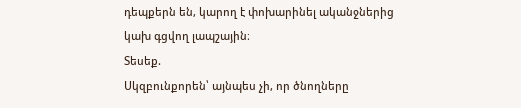դեպքերն են, կարող է փոխարինել ականջներից կախ գցվող լապշային։
Տեսեք.
Սկզբունքորեն՝ այնպես չի, որ ծնողները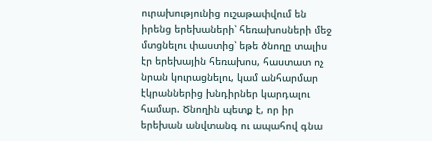ուրախությունից ուշաթափվում են իրենց երեխաների՝ հեռախոսների մեջ մտցնելու փաստից՝ եթե ծնողը տալիս էր երեխային հեռախոս, հաստատ ոչ նրան կուրացնելու, կամ անհարմար էկրաններից խնդիրներ կարդալու համար. Ծնողին պետք է, որ իր երեխան անվտանգ ու ապահով գնա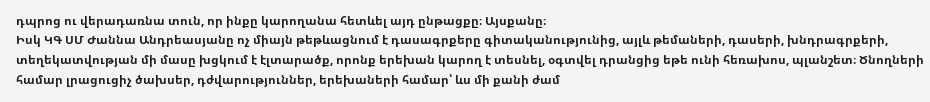դպրոց ու վերադառնա տուն, որ ինքը կարողանա հետևել այդ ընթացքը։ Այսքանը։
Իսկ ԿԳ ՍՄ Ժաննա Անդրեասյանը ոչ միայն թեթևացնում է դասագրքերը գիտականությունից, այլև թեմաների, դասերի, խնդրագրքերի, տեղեկատվության մի մասը խցկում է էլտարածք, որոնք երեխան կարող է տեսնել, օգտվել դրանցից եթե ունի հեռախոս, պլանշետ։ Ծնողների համար լրացուցիչ ծախսեր, դժվարություններ, երեխաների համար՝ ևս մի քանի ժամ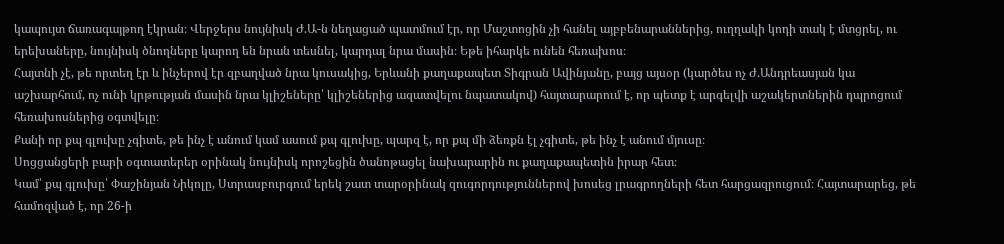կապույտ ճառագայթող էկրան։ Վերջերս նույնիսկ Ժ.Ա-ն նեղացած պատմում էր, որ Մաշտոցին չի հանել այբբենարաններից, ուղղակի կոդի տակ է մտցրել, ու երեխաները, նույնիսկ ծնողները կարող են նրան տեսնել, կարդալ նրա մասին։ Եթե իհարկե ունեն հեռախոս։
Հայտնի չէ, թե որտեղ էր և ինչերով էր զբաղված նրա կուսակից, Երևանի քաղաքապետ Տիգրան Ավինյանը, բայց այսօր (կարծես ոչ Ժ.Անդրեասյան կա աշխարհում, ոչ ունի կրթության մասին նրա կլիշեները՝ կլիշեներից ազատվելու նպատակով) հայտարարում է, որ պետք է արգելվի աշակերտներին դպրոցում հեռախոսներից օգտվելը։
Քանի որ քպ գլուխը չգիտե, թե ինչ է անում կամ ասում քպ գլուխը, պարզ է, որ քպ մի ձեռքն էլ չգիտե, թե ինչ է անում մյուսը։
Սոցցանցերի բարի օգտատերեր օրինակ նույնիսկ որոշեցին ծանոթացել նախարարին ու քաղաքապետին իրար հետ։
Կամ՝ քպ գլուխը՝ Փաշինյան Նիկոլը, Ստրասբուրգում երեկ շատ տարօրինակ զուգորդություններով խոսեց լրագրողների հետ հարցազրուցում։ Հայտարարեց, թե համոզված է, որ 26-ի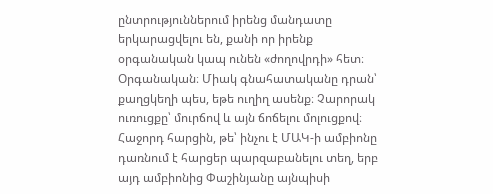ընտրություններում իրենց մանդատը երկարացվելու են, քանի որ իրենք օրգանական կապ ունեն «ժողովրդի» հետ։
Օրգանական։ Միակ գնահատականը դրան՝ քաղցկեղի պես, եթե ուղիղ ասենք։ Չարորակ ուռուցքը՝ մուրճով և այն ճոճելու մոլուցքով։
Հաջորդ հարցին, թե՝ ինչու է ՄԱԿ-ի ամբիոնը դառնում է հարցեր պարզաբանելու տեղ, երբ այդ ամբիոնից Փաշինյանը այնպիսի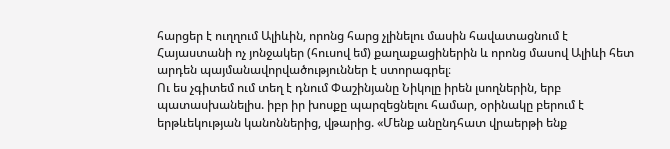հարցեր է ուղղում Ալիևին, որոնց հարց չլինելու մասին հավատացնում է Հայաստանի ոչ յոնջակեր (հուսով եմ) քաղաքացիներին և որոնց մասով Ալիևի հետ արդեն պայմանավորվածություններ է ստորագրել։
Ու ես չգիտեմ ում տեղ է դնում Փաշինյանը Նիկոլը իրեն լսողներին, երբ պատասխանելիս. իբր իր խոսքը պարզեցնելու համար, օրինակը բերում է երթևեկության կանոններից, վթարից. «Մենք անընդհատ վրաերթի ենք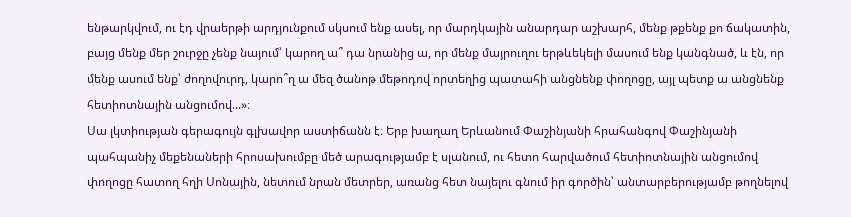ենթարկվում, ու էդ վրաերթի արդյունքում սկսում ենք ասել, որ մարդկային անարդար աշխարհ, մենք թքենք քո ճակատին, բայց մենք մեր շուրջը չենք նայում՝ կարող ա՞ դա նրանից ա, որ մենք մայրուղու երթևեկելի մասում ենք կանգնած, և էն, որ մենք ասում ենք՝ ժողովուրդ, կարո՞ղ ա մեզ ծանոթ մեթոդով որտեղից պատահի անցնենք փողոցը, այլ պետք ա անցնենք հետիոտնային անցումով...»։
Սա լկտիության գերագույն գլխավոր աստիճանն է։ Երբ խաղաղ Երևանում Փաշինյանի հրահանգով Փաշինյանի պահպանիչ մեքենաների հրոսախումբը մեծ արագությամբ է սլանում, ու հետո հարվածում հետիոտնային անցումով փողոցը հատող հղի Սոնային, նետում նրան մետրեր, առանց հետ նայելու գնում իր գործին՝ անտարբերությամբ թողնելով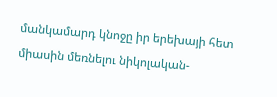մանկամարդ կնոջը իր երեխայի հետ միասին մեռնելու նիկոլական-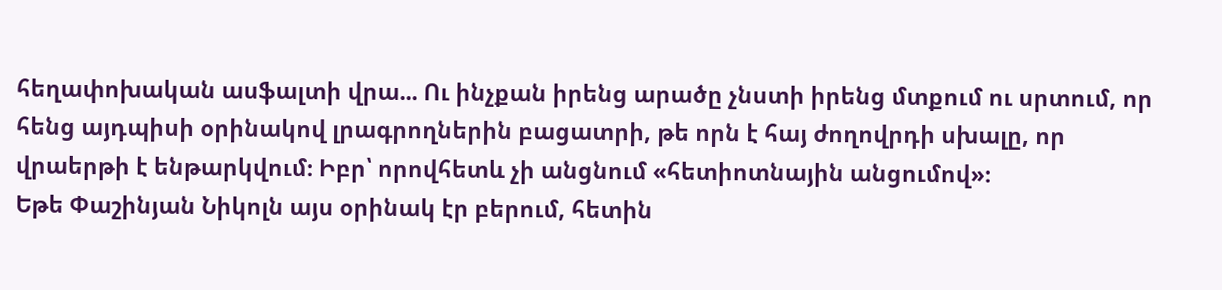հեղափոխական ասֆալտի վրա... Ու ինչքան իրենց արածը չնստի իրենց մտքում ու սրտում, որ հենց այդպիսի օրինակով լրագրողներին բացատրի, թե որն է հայ ժողովրդի սխալը, որ վրաերթի է ենթարկվում։ Իբր՝ որովհետև չի անցնում «հետիոտնային անցումով»։
Եթե Փաշինյան Նիկոլն այս օրինակ էր բերում, հետին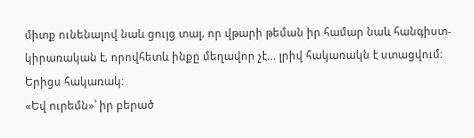միտք ունենալով նաև ցույց տալ, որ վթարի թեման իր համար նաև հանգիստ-կիրառական է, որովհետև ինքը մեղավոր չէ... լրիվ հակառակն է ստացվում։
Երիցս հակառակ։
«Եվ ուրեմն»՝ իր բերած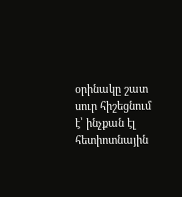օրինակը շատ սուր հիշեցնում է՝ ինչքան էլ հետիոտնային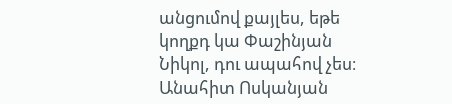անցումով քայլես, եթե կողքդ կա Փաշինյան Նիկոլ, դու ապահով չես։
Անահիտ Ոսկանյան